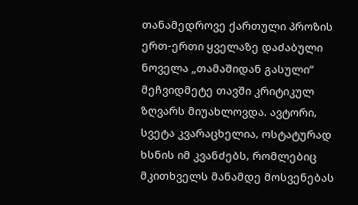თანამედროვე ქართული პროზის ერთ-ერთი ყველაზე დაძაბული ნოველა „თამაშიდან გასული“ მეჩვიდმეტე თავში კრიტიკულ ზღვარს მიუახლოვდა. ავტორი, სვეტა კვარაცხელია, ოსტატურად ხსნის იმ კვანძებს, რომლებიც მკითხველს მანამდე მოსვენებას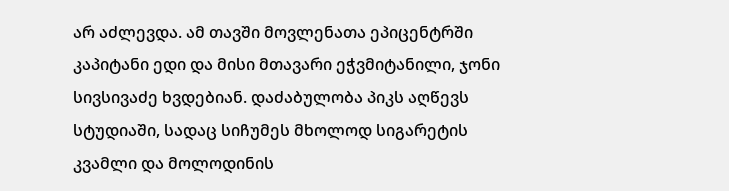არ აძლევდა. ამ თავში მოვლენათა ეპიცენტრში კაპიტანი ედი და მისი მთავარი ეჭვმიტანილი, ჯონი სივსივაძე ხვდებიან. დაძაბულობა პიკს აღწევს სტუდიაში, სადაც სიჩუმეს მხოლოდ სიგარეტის კვამლი და მოლოდინის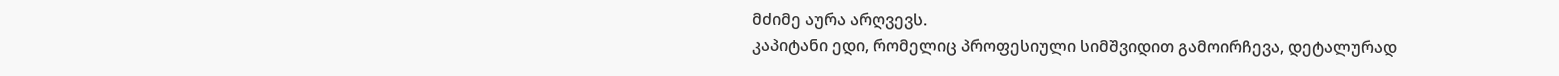მძიმე აურა არღვევს.
კაპიტანი ედი, რომელიც პროფესიული სიმშვიდით გამოირჩევა, დეტალურად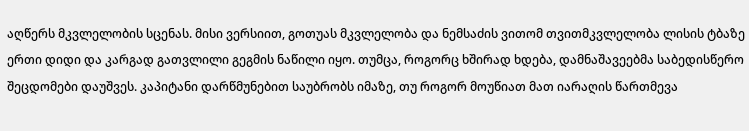აღწერს მკვლელობის სცენას. მისი ვერსიით, გოთუას მკვლელობა და ნემსაძის ვითომ თვითმკვლელობა ლისის ტბაზე ერთი დიდი და კარგად გათვლილი გეგმის ნაწილი იყო. თუმცა, როგორც ხშირად ხდება, დამნაშავეებმა საბედისწერო შეცდომები დაუშვეს. კაპიტანი დარწმუნებით საუბრობს იმაზე, თუ როგორ მოუწიათ მათ იარაღის წართმევა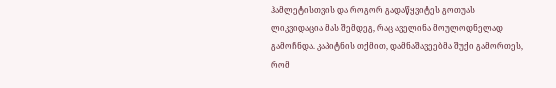ჰამლეტისთვის და როგორ გადაწყვიტეს გოთუას ლიკვიდაცია მას შემდეგ, რაც აველინა მოულოდნელად გამოჩნდა. კაპიტნის თქმით, დამნაშავეებმა შუქი გამორთეს, რომ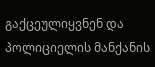გაქცეულიყვნენ და პოლიციელის მანქანის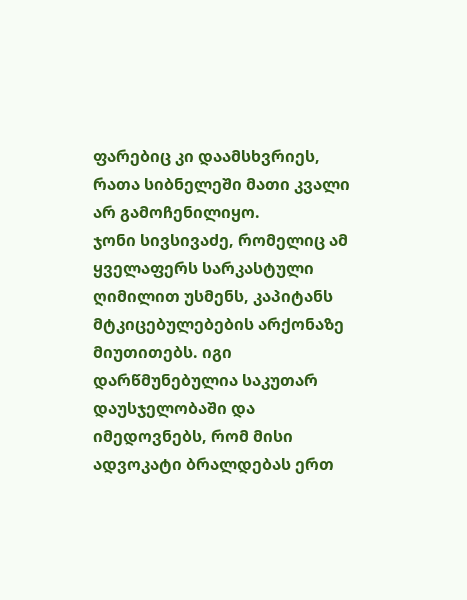ფარებიც კი დაამსხვრიეს, რათა სიბნელეში მათი კვალი არ გამოჩენილიყო.
ჯონი სივსივაძე, რომელიც ამ ყველაფერს სარკასტული ღიმილით უსმენს, კაპიტანს მტკიცებულებების არქონაზე მიუთითებს. იგი დარწმუნებულია საკუთარ დაუსჯელობაში და იმედოვნებს, რომ მისი ადვოკატი ბრალდებას ერთ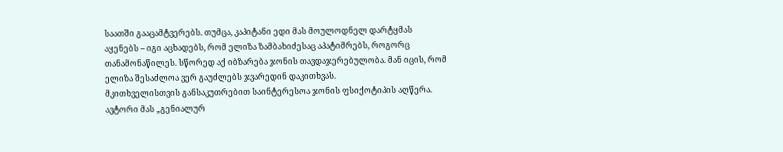საათში გააცამტვერებს. თუმცა, კაპიტანი ედი მას მოულოდნელ დარტყმას აყენებს – იგი აცხადებს, რომ ელიზა ზამბახიძესაც აპატიმრებს, როგორც თანამონაწილეს. სწორედ აქ იბზარება ჯონის თავდაჯერებულობა. მან იცის, რომ ელიზა შესაძლოა ვერ გაუძლებს ჯვარედინ დაკითხვას.
მკითხველისთვის განსაკუთრებით საინტერესოა ჯონის ფსიქოტიპის აღწერა. ავტორი მას „გენიალურ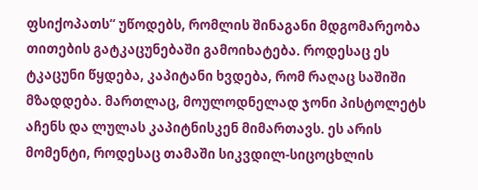ფსიქოპათს“ უწოდებს, რომლის შინაგანი მდგომარეობა თითების გატკაცუნებაში გამოიხატება. როდესაც ეს ტკაცუნი წყდება, კაპიტანი ხვდება, რომ რაღაც საშიში მზადდება. მართლაც, მოულოდნელად ჯონი პისტოლეტს აჩენს და ლულას კაპიტნისკენ მიმართავს. ეს არის მომენტი, როდესაც თამაში სიკვდილ-სიცოცხლის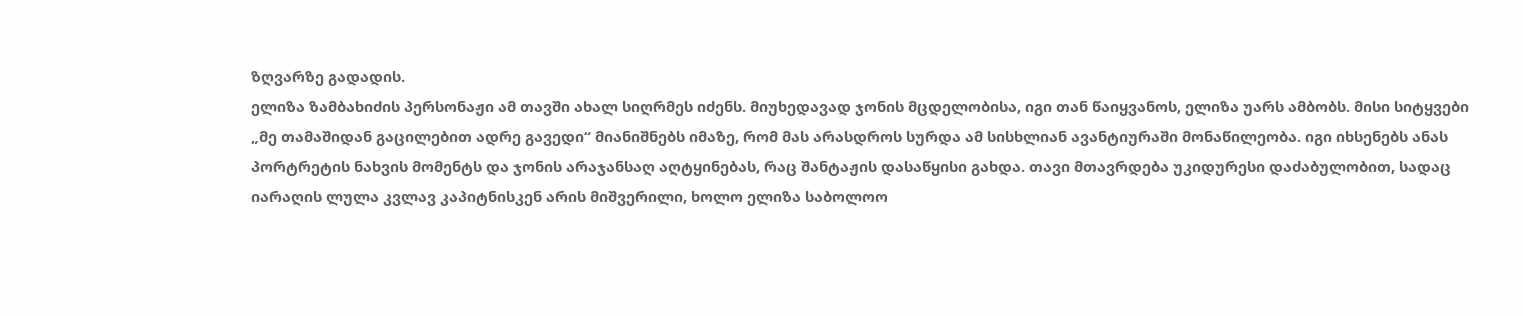ზღვარზე გადადის.
ელიზა ზამბახიძის პერსონაჟი ამ თავში ახალ სიღრმეს იძენს. მიუხედავად ჯონის მცდელობისა, იგი თან წაიყვანოს, ელიზა უარს ამბობს. მისი სიტყვები „მე თამაშიდან გაცილებით ადრე გავედი“ მიანიშნებს იმაზე, რომ მას არასდროს სურდა ამ სისხლიან ავანტიურაში მონაწილეობა. იგი იხსენებს ანას პორტრეტის ნახვის მომენტს და ჯონის არაჯანსაღ აღტყინებას, რაც შანტაჟის დასაწყისი გახდა. თავი მთავრდება უკიდურესი დაძაბულობით, სადაც იარაღის ლულა კვლავ კაპიტნისკენ არის მიშვერილი, ხოლო ელიზა საბოლოო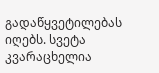გადაწყვეტილებას იღებს. სვეტა კვარაცხელია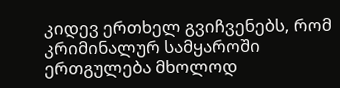კიდევ ერთხელ გვიჩვენებს, რომ კრიმინალურ სამყაროში ერთგულება მხოლოდ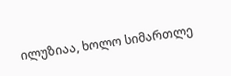ილუზიაა, ხოლო სიმართლე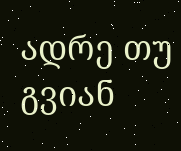ადრე თუ გვიან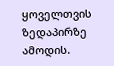ყოველთვის ზედაპირზე ამოდის.